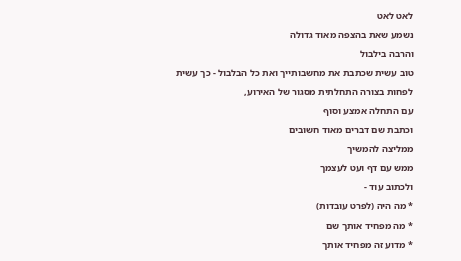לאט לאט
נשמע שאת בהצפה מאוד גדולה
והרבה בילבול
טוב עשית שכתבת את מחשבותייך ואת כל הבלבול - כך עשית לפחות בצורה התחלתית מסגור של האירוע,
עם התחלה אמצע וסוף
וכתבת שם דברים מאוד חשובים
ממליצה להמשיך
ממש עם דף ועט לעצמך
ולכתוב עוד -
* מה היה (לפרט עובדות)
* מה מפחיד אותך שם
* מדוע זה מפחיד אותך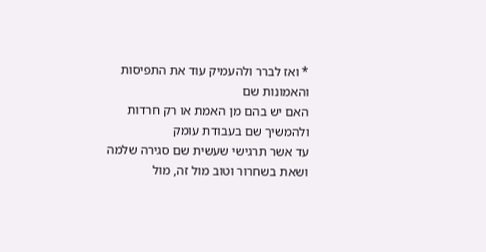* ואז לברר ולהעמיק עוד את התפיסות והאמונות שם
האם יש בהם מן האמת או רק חרדות
ולהמשיך שם בעבודת עומק
עד אשר תרגישי שעשית שם סגירה שלמה
ושאת בשחרור וטוב מול זה, מול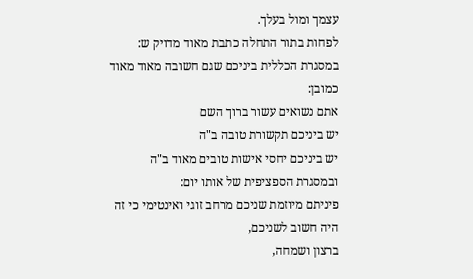עצמך ומול בעלך.
לפחות בתור התחלה כתבת מאוד מדויק ש:
במסגרת הכללית ביניכם שגם חשובה מאוד מאוד כמובן:
אתם נשואים עשור ברוך השם
יש ביניכם תקשורת טובה ב"ה
יש ביניכם יחסי אישות טובים מאוד ב"ה
ובמסגרת הספציפית של אותו יום:
פיניתם מיוזמת שניכם מרחב זוגי ואינטימי כי זה היה חשוב לשניכם,
ברצון ושמחה,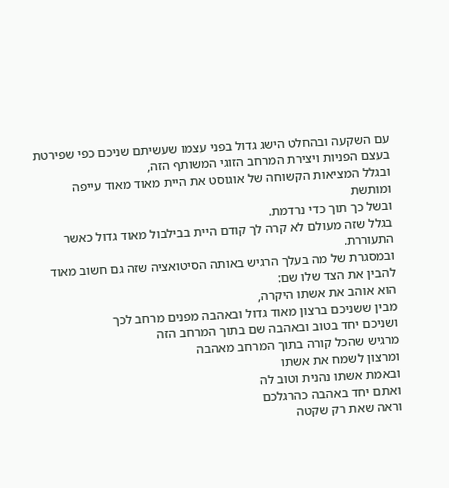עם השקעה ובהחלט הישג גדול בפני עצמו שעשיתם שניכם כפי שפירטת בעצם הפניות ויצירת המרחב הזוגי המשותף הזה,
ובגלל המציאות הקשוחה של אוגוסט את היית מאוד מאוד עייפה ומותשת
ובשל כך תוך כדי נרדמת.
בגלל שזה מעולם לא קרה לך קודם היית בבילבול מאוד גדול כאשר התעוררת.
ובמסגרת של מה בעלך הרגיש באותה הסיטואציה שזה גם חשוב מאוד להבין את הצד שלו שם:
הוא אוהב את אשתו היקרה,
מבין ששניכם ברצון מאוד גדול ובאהבה מפנים מרחב לכך
ושניכם יחד בטוב ובאהבה שם בתוך המרחב הזה
מרגיש שהכל קורה בתוך המרחב מאהבה
ומרצון לשמח את אשתו
ובאמת אשתו נהנית וטוב לה
ואתם יחד באהבה כהרגלכם
וראה שאת רק שקטה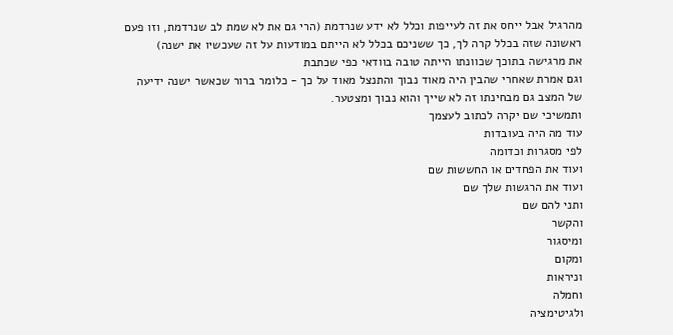מהרגיל אבל ייחס את זה לעייפות וכלל לא ידע שנרדמת (הרי גם את לא שמת לב שנרדמת, וזו פעם ראשונה שזה בכלל קרה לך, כך ששניכם בכלל לא הייתם במודעות על זה שעכשיו את ישנה)
את מרגישה בתוכך שכוונתו הייתה טובה בוודאי כפי שכתבת
וגם אמרת שאחרי שהבין היה מאוד נבוך והתנצל מאוד על כך - כלומר ברור שכאשר ישנה ידיעה של המצב גם מבחינתו זה לא שייך והוא נבוך ומצטער.
ותמשיכי שם יקרה לכתוב לעצמך
עוד מה היה בעובדות
לפי מסגרות וכדומה
ועוד את הפחדים או החששות שם
ועוד את הרגשות שלך שם
ותני להם שם
והקשר
ומיסגור
ומקום
וניראות
וחמלה
ולגיטימציה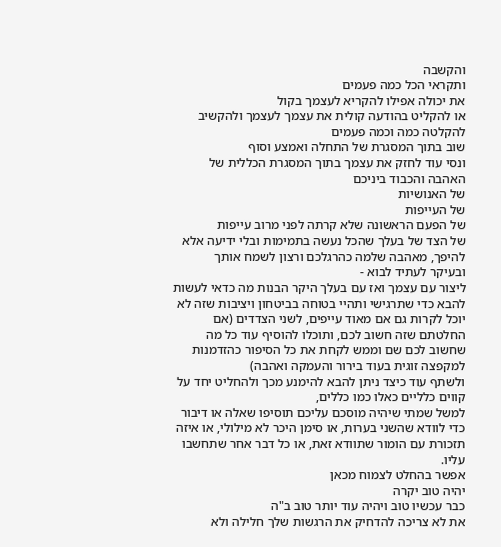והקשבה
ותקראי הכל כמה פעמים
את יכולה אפילו להקריא לעצמך בקול
או להקליט בהודעה קולית את עצמך לעצמך ולהקשיב להקלטה כמה וכמה פעמים
שוב בתוך המסגרת של התחלה ואמצע וסוף
ונסי עוד לחזק את עצמך בתוך המסגרת הכללית של האהבה והכבוד ביניכם
של האנושיות
של העייפות
של הפעם הראשונה שלא קרתה לפני מרוב עייפות
של הצד של בעלך שהכל נעשה בתמימות ובלי ידיעה אלא להיפך, מאהבה שלמה כהרגלכם ורצון לשמח אותך
ובעיקר לעתיד לבוא -
ליצור עם עצמך ואז עם בעלך היקר הבנות מה כדאי לעשות להבא כדי שתרגישי ותהיי בטוחה בביטחון ויציבות שזה לא יוכל לקרות גם אם מאוד עייפים, לשני הצדדים (אם החלטתם שזה חשוב לכם, ותוכלו להוסיף עוד כל מה שחשוב לכם שם וממש לקחת את כל הסיפור כהזדמנות למקפצה זוגית בעוד בירור והעמקה ואהבה)
ולשתף עוד כיצד ניתן להבא להימנע מכך ולהחליט יחד על קווים כלליים כאלו כמו כללים,
למשל שמתי שיהיה מוסכם עליכם תוסיפו שאלה או דיבור כדי לוודא שהשני בערות, או סימן היכר לא מילולי, או איזה תזכורת עם הומור שתוודא זאת, או כל דבר אחר שתחשבו עליו.
אפשר בהחלט לצמוח מכאן
יהיה טוב יקרה
כבר עכשיו טוב ויהיה עוד יותר טוב ב"ה
את לא צריכה להדחיק את הרגשות שלך חלילה ולא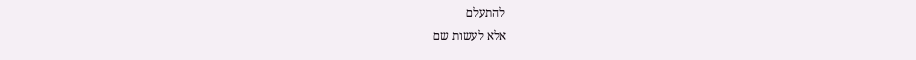להתעלם
אלא לעשות שם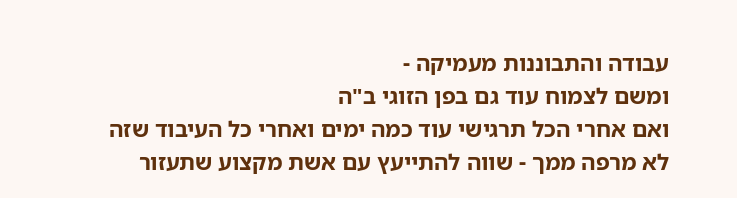עבודה והתבוננות מעמיקה -
ומשם לצמוח עוד גם בפן הזוגי ב"ה
ואם אחרי הכל תרגישי עוד כמה ימים ואחרי כל העיבוד שזה לא מרפה ממך - שווה להתייעץ עם אשת מקצוע שתעזור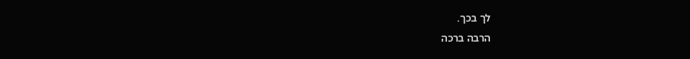לך בכך.
הרבה ברכה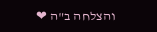והצלחה ב"ה ❤